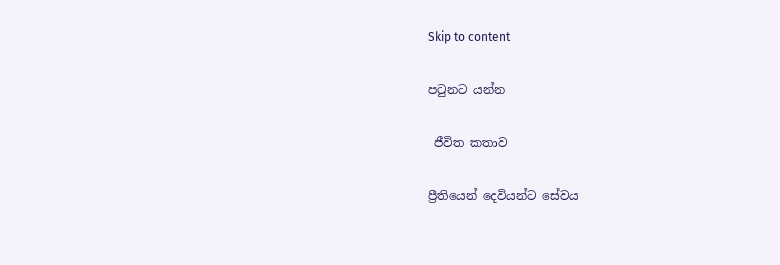Skip to content

පටුනට යන්න

 ජීවිත කතාව

ප්‍රීතියෙන් දෙවියන්ට සේවය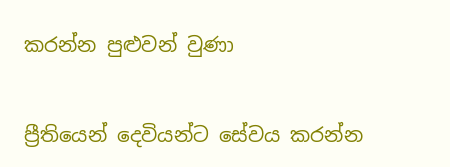කරන්න පුළුවන් වුණා

ප්‍රීතියෙන් දෙවියන්ට සේවය කරන්න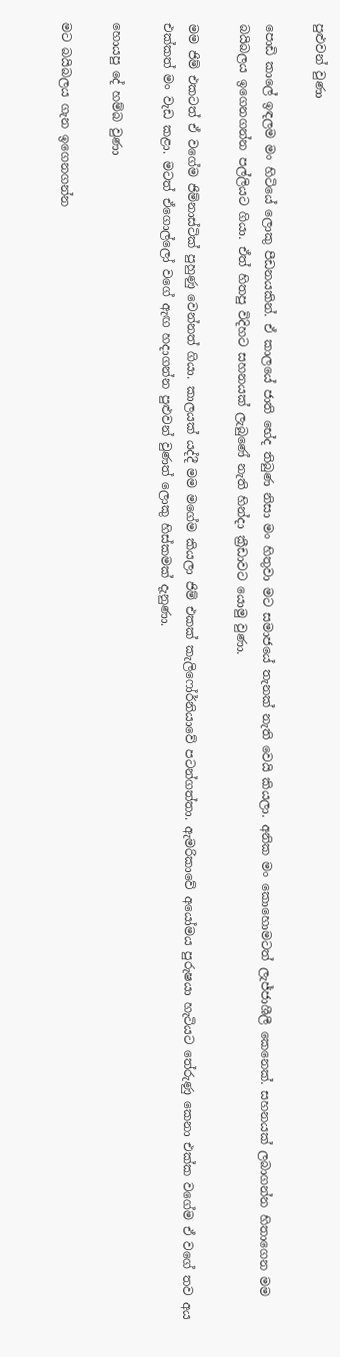පුළුවන් වුණා

පොඩි කාලේ ඉඳලම මං හිටියේ ලොකු පීඩනයකින්. ඒ කාලයේ ජාති භේද තිබුණ නිසා මං හිතුවා මට සමාජයේ තැනක් නැති වෙයි කියලා. අනික මං කොහොමටත් ලැජ්ජාශීලී කෙනෙක්. සහනයක් ලබාගන්න හිතාගෙන මම බයිබලය ඉගෙනගන්න පල්ලියට ගියා. ඒත් හිතපු විදිහට සහනයක් ලැබුණේ නැති හින්දා ක්‍රීඩාවට යොමු වුණා.

මම ජිම් එකටත් ඒ වගේම ජිම්නාස්ටික් පුහුණු වෙන්නත් ගියා. කාලයක් යද්දී මම මගේම කියලා ජිම් එකක් කැලිෆෝර්නියාවේ පටන්ගත්තා. ඇමරිකාවේ අයෝමය පුරුෂයා හැටියට තේරුණු කෙනා එක්ක වගේම ඒ වගේ තව අය එක්කත් මං වැඩ කළා. මටත් ඒගොල්ලෝ වගේ ඇඟ හදාගන්න පුළුවන් වුණත් ලොකු හිස්කමක් දැනුණා.

හොයපු දේ හම්බ වුණා

මට බයිබලය ගැන ඉගෙනගන්න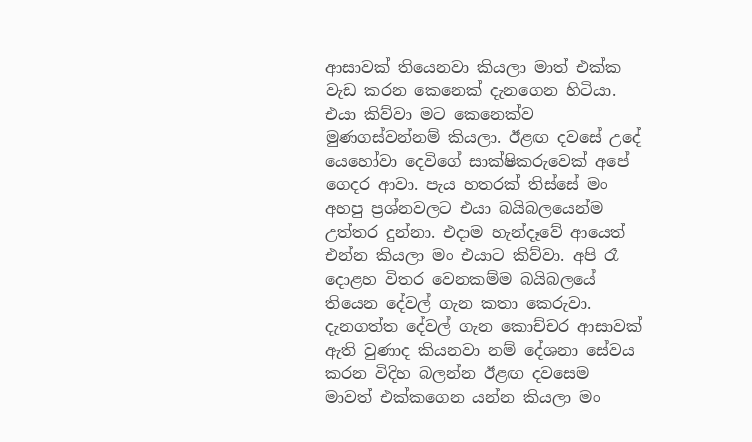ආසාවක් තියෙනවා කියලා මාත් එක්ක වැඩ කරන කෙනෙක් දැනගෙන හිටියා. එයා කිව්වා මට කෙනෙක්ව මුණගස්වන්නම් කියලා. ඊළඟ දවසේ උදේ යෙහෝවා දෙවිගේ සාක්ෂිකරුවෙක් අපේ ගෙදර ආවා. පැය හතරක් තිස්සේ මං අහපු ප්‍රශ්නවලට එයා බයිබලයෙන්ම උත්තර දුන්නා. එදාම හැන්දෑවේ ආයෙත් එන්න කියලා මං එයාට කිව්වා. අපි රෑ දොළහ විතර වෙනකම්ම බයිබලයේ තියෙන දේවල් ගැන කතා කෙරුවා. දැනගත්ත දේවල් ගැන කොච්චර ආසාවක් ඇති වුණාද කියනවා නම් දේශනා සේවය කරන විදිහ බලන්න ඊළඟ දවසෙම මාවත් එක්කගෙන යන්න කියලා මං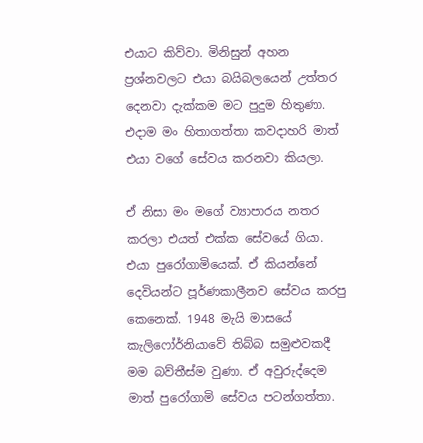එයාට කිව්වා. මිනිසුන් අහන ප්‍රශ්නවලට එයා බයිබලයෙන් උත්තර දෙනවා දැක්කම මට පුදුම හිතුණා. එදාම මං හිතාගත්තා කවදාහරි මාත් එයා වගේ සේවය කරනවා කියලා.

ඒ නිසා මං මගේ ව්‍යාපාරය නතර කරලා එයත් එක්ක සේවයේ ගියා. එයා පුරෝගාමියෙක්. ඒ කියන්නේ දෙවියන්ට පූර්ණකාලීනව සේවය කරපු කෙනෙක්. 1948 මැයි මාසයේ කැලිෆෝර්නියාවේ තිබ්බ සමුළුවකදී මම බව්තීස්ම වුණා. ඒ අවුරුද්දෙම මාත් පුරෝගාමි සේවය පටන්ගත්තා.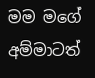මම මගේ අම්මාටත්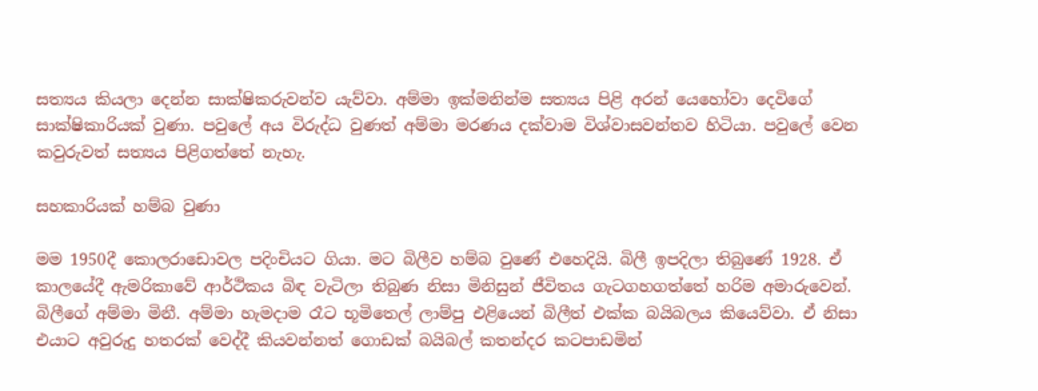සත්‍යය කියලා දෙන්න සාක්ෂිකරුවන්ව යැව්වා. අම්මා ඉක්මනින්ම සත්‍යය පිළි අරන් යෙහෝවා දෙවිගේ සාක්ෂිකාරියක් වුණා. පවුලේ අය විරුද්ධ වුණත් අම්මා මරණය දක්වාම විශ්වාසවන්තව හිටියා. පවුලේ වෙන කවුරුවත් සත්‍යය පිළිගත්තේ නැහැ.

සහකාරියක් හම්බ වුණා

මම 1950දී කොලරාඩොවල පදිංචියට ගියා. මට බිලීව හම්බ වුණේ එහෙදියි. බිලී ඉපදිලා තිබුණේ 1928. ඒ කාලයේදී ඇමරිකාවේ ආර්ථිකය බිඳ වැටිලා තිබුණ නිසා මිනිසුන් ජීවිතය ගැටගහගත්තේ හරිම අමාරුවෙන්. බිලීගේ අම්මා මිනී. අම්මා හැමදාම රෑට භූමිතෙල් ලාම්පු එළියෙන් බිලීත් එක්ක බයිබලය කියෙව්වා. ඒ නිසා එයාට අවුරුදු හතරක් වෙද්දී කියවන්නත් ගොඩක් බයිබල් කතන්දර කටපාඩමින්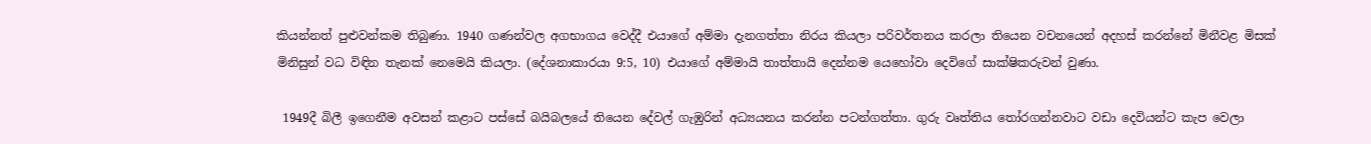කියන්නත් පුළුවන්කම තිබුණා. 1940 ගණන්වල අගභාගය වෙද්දී එයාගේ අම්මා දැනගත්තා නිරය කියලා පරිවර්තනය කරලා තියෙන වචනයෙන් අදහස් කරන්නේ මිනීවළ මිසක් මිනිසුන් වධ විඳින තැනක් නෙමෙයි කියලා. (දේශනාකාරයා 9:5, 10) එයාගේ අම්මායි තාත්තායි දෙන්නම යෙහෝවා දෙවිගේ සාක්ෂිකරුවන් වුණා.

 1949දී බිලී ඉගෙනීම අවසන් කළාට පස්සේ බයිබලයේ තියෙන දේවල් ගැඹුරින් අධ්‍යයනය කරන්න පටන්ගත්තා. ගුරු වෘත්තිය තෝරගන්නවාට වඩා දෙවියන්ට කැප වෙලා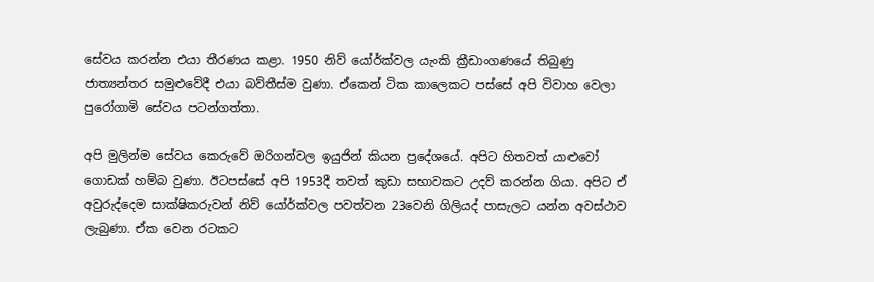සේවය කරන්න එයා තීරණය කළා. 1950 නිව් යෝර්ක්වල යැංකි ක්‍රීඩාංගණයේ තිබුණු ජාත්‍යන්තර සමුළුවේදී එයා බව්තීස්ම වුණා. ඒකෙන් ටික කාලෙකට පස්සේ අපි විවාහ වෙලා පුරෝගාමි සේවය පටන්ගත්තා.

අපි මුලින්ම සේවය කෙරුවේ ඔරිගන්වල ඉයුජින් කියන ප්‍රදේශයේ. අපිට හිතවත් යාළුවෝ ගොඩක් හම්බ වුණා. ඊටපස්සේ අපි 1953දී තවත් කුඩා සභාවකට උදව් කරන්න ගියා. අපිට ඒ අවුරුද්දෙම සාක්ෂිකරුවන් නිව් යෝර්ක්වල පවත්වන 23වෙනි ගිලියද් පාසැලට යන්න අවස්ථාව ලැබුණා. ඒක වෙන රටකට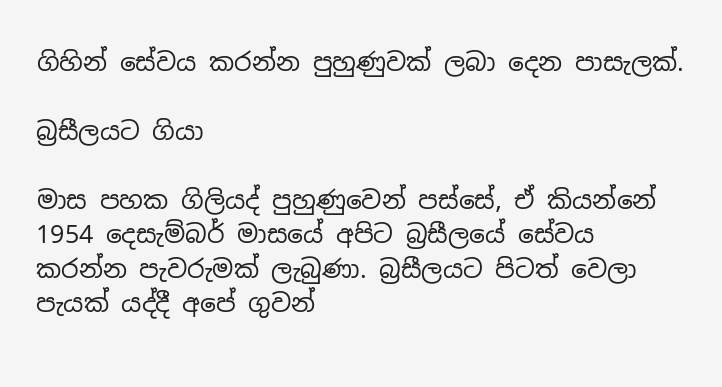ගිහින් සේවය කරන්න පුහුණුවක් ලබා දෙන පාසැලක්.

බ්‍රසීලයට ගියා

මාස පහක ගිලියද් පුහුණුවෙන් පස්සේ, ඒ කියන්නේ 1954 දෙසැම්බර් මාසයේ අපිට බ්‍රසීලයේ සේවය කරන්න පැවරුමක් ලැබුණා. බ්‍රසීලයට පිටත් වෙලා පැයක් යද්දී අපේ ගුවන්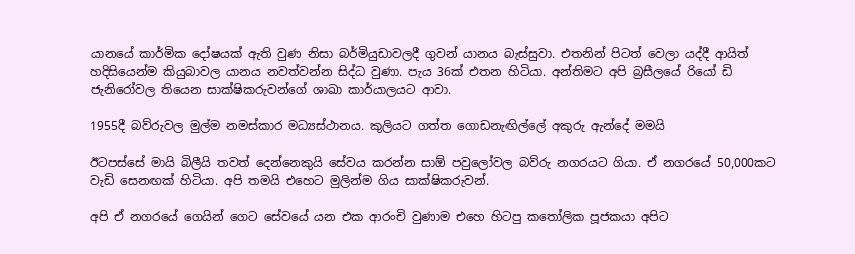යානයේ කාර්මික දෝෂයක් ඇති වුණ නිසා බර්මියුඩාවලදී ගුවන් යානය බැස්සුවා. එතනින් පිටත් වෙලා යද්දී ආයිත් හදිසියෙන්ම කියුබාවල යානය නවත්වන්න සිද්ධ වුණා. පැය 36ක් එතන හිටියා. අන්තිමට අපි බ්‍රසීලයේ රියෝ ඩි ජැනිරෝවල තියෙන සාක්ෂිකරුවන්ගේ ශාඛා කාර්යාලයට ආවා.

1955දී බව්රුවල මුල්ම නමස්කාර මධ්‍යස්ථානය. කුලියට ගත්ත ගොඩනැඟිල්ලේ අකුරු ඇන්දේ මමයි

ඊටපස්සේ මායි බිලීයි තවත් දෙන්නෙකුයි සේවය කරන්න සාඕ පවුලෝවල බව්රු නගරයට ගියා. ඒ නගරයේ 50,000කට වැඩි සෙනඟක් හිටියා. අපි තමයි එහෙට මුලින්ම ගිය සාක්ෂිකරුවන්.

අපි ඒ නගරයේ ගෙයින් ගෙට සේවයේ යන එක ආරංචි වුණාම එහෙ හිටපු කතෝලික පූජකයා අපිට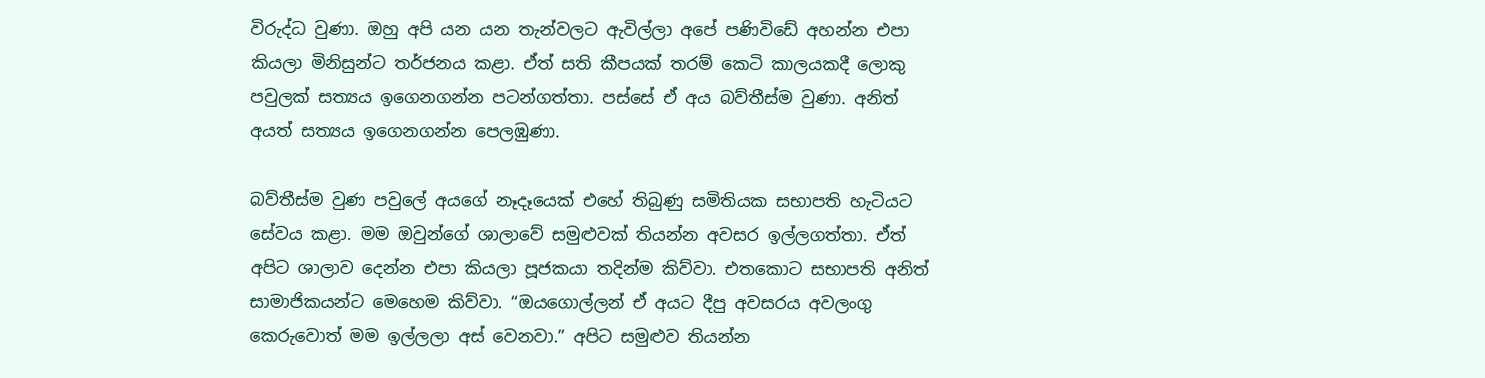විරුද්ධ වුණා. ඔහු අපි යන යන තැන්වලට ඇවිල්ලා අපේ පණිවිඩේ අහන්න එපා කියලා මිනිසුන්ට තර්ජනය කළා. ඒත් සති කීපයක් තරම් කෙටි කාලයකදී ලොකු පවුලක් සත්‍යය ඉගෙනගන්න පටන්ගත්තා. පස්සේ ඒ අය බව්තීස්ම වුණා. අනිත් අයත් සත්‍යය ඉගෙනගන්න පෙලඹුණා.

බව්තීස්ම වුණ පවුලේ අයගේ නෑදෑයෙක් එහේ තිබුණු සමිතියක සභාපති හැටියට සේවය කළා. මම ඔවුන්ගේ ශාලාවේ සමුළුවක් තියන්න අවසර ඉල්ලගත්තා. ඒත් අපිට ශාලාව දෙන්න එපා කියලා පූජකයා තදින්ම කිව්වා. එතකොට සභාපති අනිත් සාමාජිකයන්ට මෙහෙම කිව්වා. “ඔයගොල්ලන් ඒ අයට දීපු අවසරය අවලංගු කෙරුවොත් මම ඉල්ලලා අස් වෙනවා.” අපිට සමුළුව තියන්න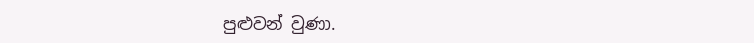පුළුවන් වුණා.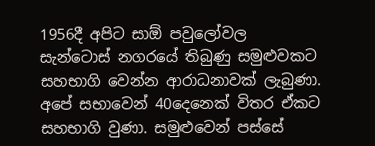1956දී අපිට සාඕ පවුලෝවල සැන්ටොස් නගරයේ තිබුණු සමුළුවකට සහභාගි වෙන්න ආරාධනාවක් ලැබුණා. අපේ සභාවෙන් 40දෙනෙක් විතර ඒකට සහභාගි වුණා. සමුළුවෙන් පස්සේ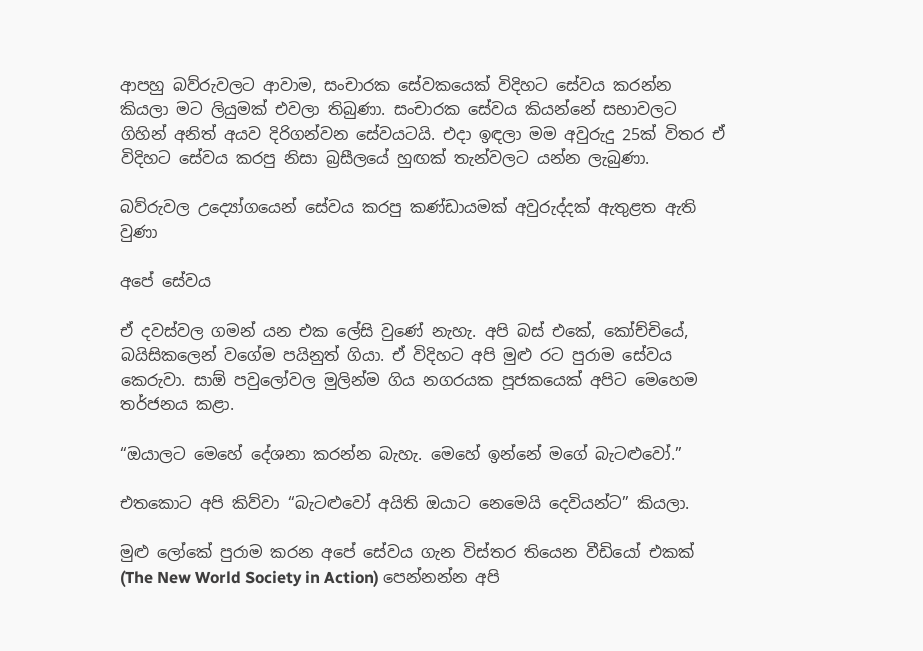ආපහු බව්රුවලට ආවාම, සංචාරක සේවකයෙක් විදිහට සේවය කරන්න කියලා මට ලියුමක් එවලා තිබුණා. සංචාරක සේවය කියන්නේ සභාවලට ගිහින් අනිත් අයව දිරිගන්වන සේවයටයි. එදා ඉඳලා මම අවුරුදු 25ක් විතර ඒ විදිහට සේවය කරපු නිසා බ්‍රසීලයේ හුඟක් තැන්වලට යන්න ලැබුණා.

බව්රුවල උද්‍යෝගයෙන් සේවය කරපු කණ්ඩායමක් අවුරුද්දක් ඇතුළත ඇති වුණා

අපේ සේවය

ඒ දවස්වල ගමන් යන එක ලේසි වුණේ නැහැ. අපි බස් එකේ, කෝච්චියේ, බයිසිකලෙන් වගේම පයිනුත් ගියා. ඒ විදිහට අපි මුළු රට පුරාම සේවය කෙරුවා. සාඕ පවුලෝවල මුලින්ම ගිය නගරයක පූජකයෙක් අපිට මෙහෙම තර්ජනය කළා.

“ඔයාලට මෙහේ දේශනා කරන්න බැහැ. මෙහේ ඉන්නේ මගේ බැටළුවෝ.”

එතකොට අපි කිව්වා “බැටළුවෝ අයිති ඔයාට නෙමෙයි දෙවියන්ට” කියලා.

මුළු ලෝකේ පුරාම කරන අපේ සේවය ගැන විස්තර තියෙන වීඩියෝ එකක් (The New World Society in Action) පෙන්නන්න අපි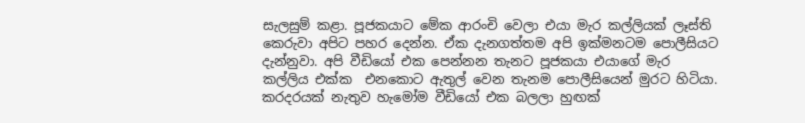සැලසුම් කළා. පූජකයාට මේක ආරංචි වෙලා එයා මැර කල්ලියක් ලෑස්ති කෙරුවා අපිට පහර දෙන්න. ඒක දැනගත්තම අපි ඉක්මනටම පොලීසියට දැන්නුවා. අපි වීඩියෝ එක පෙන්නන තැනට පූජකයා එයාගේ මැර කල්ලිය එක්ක  එනකොට ඇතුල් වෙන තැනම පොලීසියෙන් මුරට හිටියා. කරදරයක් නැතුව හැමෝම වීඩියෝ එක බලලා හුඟක්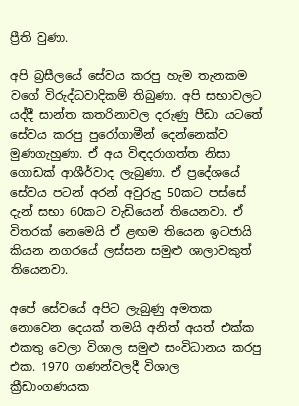ප්‍රීති වුණා.

අපි බ්‍රසීලයේ සේවය කරපු හැම තැනකම වගේ විරුද්ධවාදිකම් තිබුණා. අපි සභාවලට යද්දී සාන්ත කතරිනාවල දරුණු පීඩා යටතේ සේවය කරපු පුරෝගාමීන් දෙන්නෙක්ව මුණගැහුණා. ඒ අය විඳදරාගත්ත නිසා ගොඩක් ආශීර්වාද ලැබුණා. ඒ ප්‍රදේශයේ සේවය පටන් අරන් අවුරුදු 50කට පස්සේ දැන් සභා 60කට වැඩියෙන් තියෙනවා. ඒ විතරක් නෙමෙයි ඒ ළඟම තියෙන ඉටජායි කියන නගරයේ ලස්සන සමුළු ශාලාවකුත් තියෙනවා.

අපේ සේවයේ අපිට ලැබුණු අමතක නොවෙන දෙයක් තමයි අනිත් අයත් එක්ක එකතු වෙලා විශාල සමුළු සංවිධානය කරපු එක. 1970 ගණන්වලදී විශාල ක්‍රීඩාංගණයක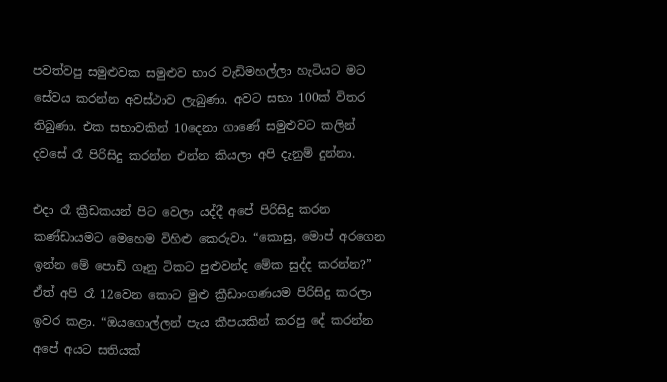පවත්වපු සමුළුවක සමුළුව භාර වැඩිමහල්ලා හැටියට මට සේවය කරන්න අවස්ථාව ලැබුණා. අවට සභා 100ක් විතර තිබුණා. එක සභාවකින් 10දෙනා ගාණේ සමුළුවට කලින් දවසේ රෑ පිරිසිදු කරන්න එන්න කියලා අපි දැනුම් දුන්නා.

එදා රෑ ක්‍රීඩකයන් පිට වෙලා යද්දී අපේ පිරිසිදු කරන කණ්ඩායමට මෙහෙම විහිළු කෙරුවා. “කොසු, මොප් අරගෙන ඉන්න මේ පොඩි ගෑනු ටිකට පුළුවන්ද මේක සුද්ද කරන්න?” ඒත් අපි රෑ 12වෙන කොට මුළු ක්‍රීඩාංගණයම පිරිසිදු කරලා ඉවර කළා. “ඔයගොල්ලන් පැය කීපයකින් කරපු දේ කරන්න අපේ අයට සතියක්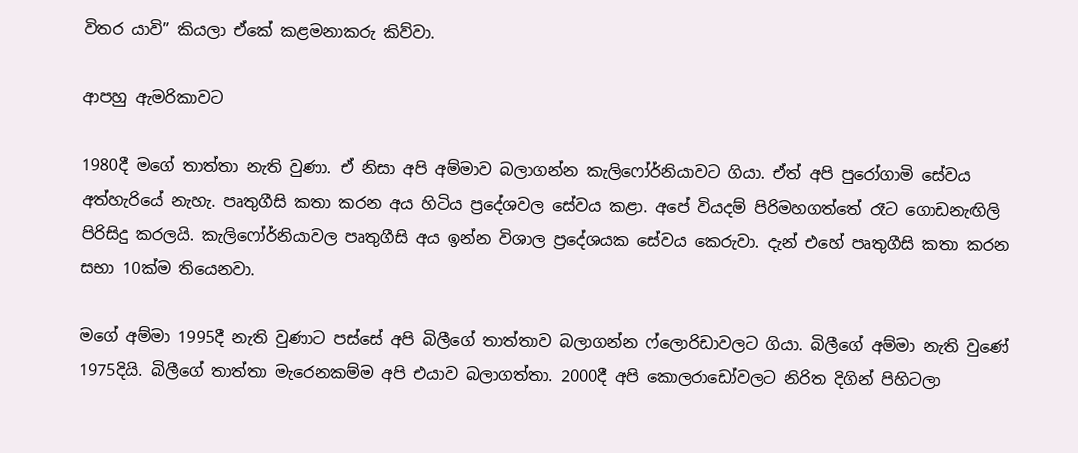විතර යාවි” කියලා ඒකේ කළමනාකරු කිව්වා.

ආපහු ඇමරිකාවට

1980දී මගේ තාත්තා නැති වුණා. ඒ නිසා අපි අම්මාව බලාගන්න කැලිෆෝර්නියාවට ගියා. ඒත් අපි පුරෝගාමි සේවය අත්හැරියේ නැහැ. පෘතුගීසි කතා කරන අය හිටිය ප්‍රදේශවල සේවය කළා. අපේ වියදම් පිරිමහගත්තේ රෑට ගොඩනැඟිලි පිරිසිදු කරලයි. කැලිෆෝර්නියාවල පෘතුගීසි අය ඉන්න විශාල ප්‍රදේශයක සේවය කෙරුවා. දැන් එහේ පෘතුගීසි කතා කරන සභා 10ක්ම තියෙනවා.

මගේ අම්මා 1995දී නැති වුණාට පස්සේ අපි බිලීගේ තාත්තාව බලාගන්න ෆ්ලොරිඩාවලට ගියා. බිලීගේ අම්මා නැති වුණේ 1975දියි. බිලීගේ තාත්තා මැරෙනකම්ම අපි එයාව බලාගත්තා. 2000දී අපි කොලරාඩෝවලට නිරිත දිගින් පිහිටලා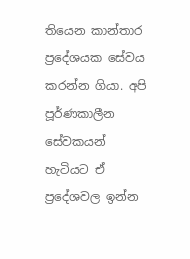තියෙන කාන්තාර ප්‍රදේශයක සේවය කරන්න ගියා. අපි පූර්ණකාලීන සේවකයන් හැටියට ඒ ප්‍රදේශවල ඉන්න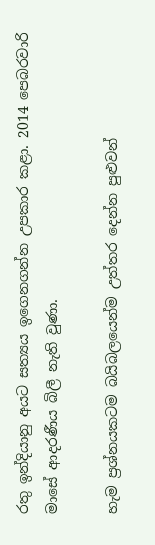රතු ඉන්දියානු අයට සත්‍යය ඉගෙනගන්න උපකාර කළා. 2014 පෙබරවාරි මාසේ ආදරණීය බිලී නැති වුණා.

හැම ප්‍රශ්නයකටම බයිබලයෙන්ම උත්තර දෙන්න පුළුවන්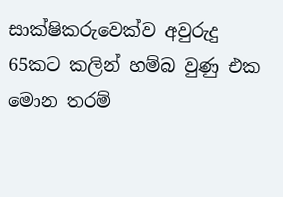සාක්ෂිකරුවෙක්ව අවුරුදු 65කට කලින් හම්බ වුණු එක මොන තරම්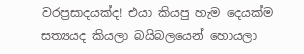වරප්‍රසාදයක්ද! එයා කියපු හැම දෙයක්ම සත්‍යයද කියලා බයිබලයෙන් හොයලා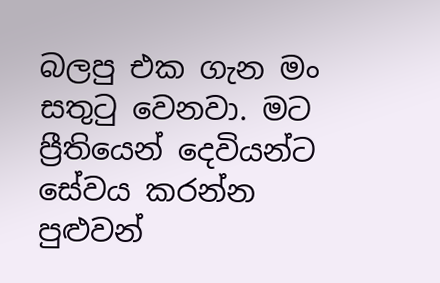බලපු එක ගැන මං සතුටු වෙනවා. මට ප්‍රීතියෙන් දෙවියන්ට සේවය කරන්න පුළුවන්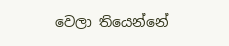වෙලා තියෙන්නේ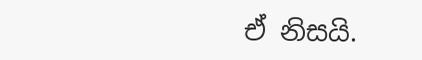ඒ නිසයි.